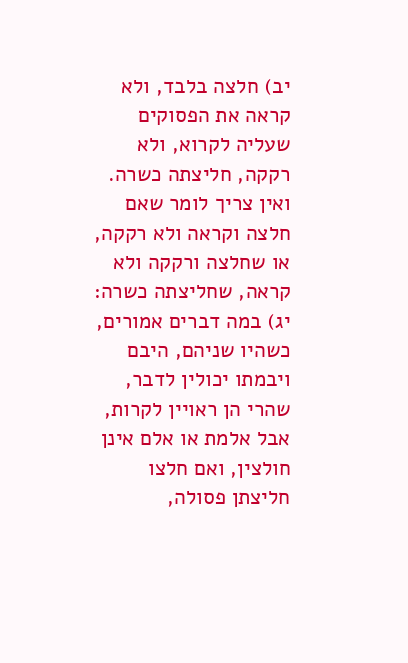יב) חלצה בלבד, ולא קראה את הפסוקים שעליה לקרוא, ולא רקקה, חליצתה כשרה. ואין צריך לומר שאם חלצה וקראה ולא רקקה, או שחלצה ורקקה ולא קראה, שחליצתה כשרה:
יג) במה דברים אמורים, כשהיו שניהם, היבם ויבמתו יכולין לדבר, שהרי הן ראויין לקרות, אבל אלמת או אלם אינן חולצין, ואם חלצו חליצתן פסולה,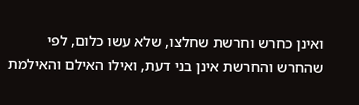ואינן כחרש וחרשת שחלצו, שלא עשו כלום, לפי שהחרש והחרשת אינן בני דעת, ואילו האילם והאילמת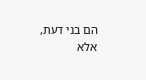הם בני דעת, אלא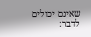שאינם יכולים לדבר: